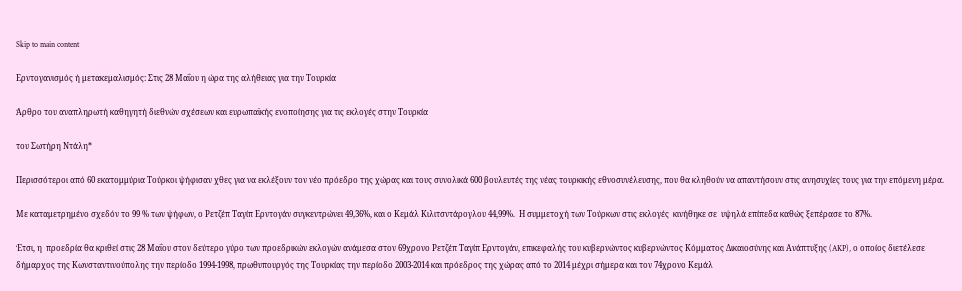Skip to main content

Ερντογανισμός ή μετακεμαλισμός: Στις 28 Μαΐου η ώρα της αλήθειας για την Τουρκία

Άρθρο του αναπληρωτή καθηγητή διεθνών σχέσεων και ευρωπαϊκής ενοποίησης για τις εκλογές στην Τουρκία

του Σωτήρη Ντάλη*

Περισσότεροι από 60 εκατομμύρια Τούρκοι ψήφισαν χθες για να εκλέξουν τον νέο πρόεδρο της χώρας και τους συνολικά 600 βουλευτές της νέας τουρκικής εθνοσυνέλευσης, που θα κληθούν να απαντήσουν στις ανησυχίες τους για την επόμενη μέρα.

Με καταμετρημένο σχεδόν το 99 % των ψήφων, ο Ρετζέπ Ταγίπ Ερντογάν συγκεντρώνει 49,36%, και ο Κεμάλ Κιλιτσντάρογλου 44,99%.  Η συμμετοχή των Τούρκων στις εκλογές  κινήθηκε σε  υψηλά επίπεδα καθώς ξεπέρασε το 87%.

Έτσι, η  προεδρία θα κριθεί στις 28 Μαΐου στον δεύτερο γύρο των προεδρικών εκλογών ανάμεσα στον 69χρονο Ρετζέπ Ταγίπ Ερντογάν, επικεφαλής του κυβερνώντος κυβερνώντος Κόμματος Δικαιοσύνης και Ανάπτυξης (AKP), ο οποίος διετέλεσε δήμαρχος της Κωνσταντινούπολης την περίοδο 1994-1998, πρωθυπουργός της Τουρκίας την περίοδο 2003-2014 και πρόεδρος της χώρας από το 2014 μέχρι σήμερα και τον 74χρονο Κεμάλ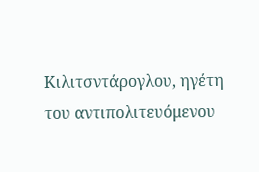Κιλιτσντάρογλου, ηγέτη του αντιπολιτευόμενου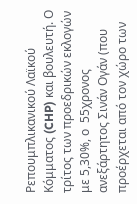Ρεπουμπλικανικού Λαϊκού Κόμματος (CHP) και βουλευτή. Ο τρίτος των προεδρικών εκλογών με 5,30%, ο  55χρονος ανεξάρτητος Σινάν Ογάν (που προέρχεται από τον χώρο των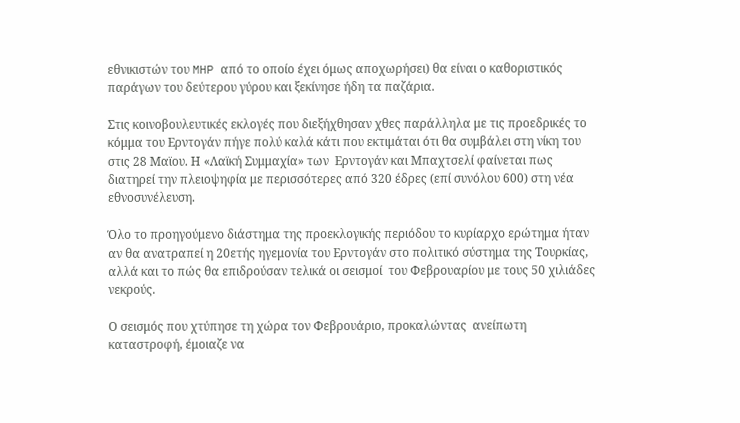εθνικιστών του MHP από το οποίο έχει όμως αποχωρήσει) θα είναι ο καθοριστικός παράγων του δεύτερου γύρου και ξεκίνησε ήδη τα παζάρια.

Στις κοινοβουλευτικές εκλογές που διεξήχθησαν χθες παράλληλα με τις προεδρικές το κόμμα του Ερντογάν πήγε πολύ καλά κάτι που εκτιμάται ότι θα συμβάλει στη νίκη του στις 28 Μαϊου. Η «Λαϊκή Συμμαχία» των  Ερντογάν και Μπαχτσελί φαίνεται πως  διατηρεί την πλειοψηφία με περισσότερες από 320 έδρες (επί συνόλου 600) στη νέα εθνοσυνέλευση.

Όλο το προηγούμενο διάστημα της προεκλογικής περιόδου το κυρίαρχο ερώτημα ήταν αν θα ανατραπεί η 20ετής ηγεμονία του Ερντογάν στο πολιτικό σύστημα της Τουρκίας, αλλά και το πώς θα επιδρούσαν τελικά οι σεισμοί  του Φεβρουαρίου με τους 50 χιλιάδες νεκρούς.

Ο σεισμός που χτύπησε τη χώρα τον Φεβρουάριο, προκαλώντας  ανείπωτη καταστροφή, έμοιαζε να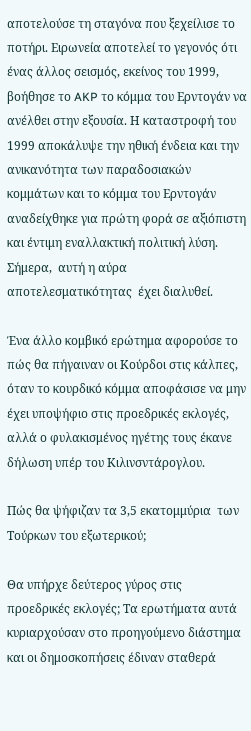αποτελούσε τη σταγόνα που ξεχείλισε το ποτήρι. Ειρωνεία αποτελεί το γεγονός ότι ένας άλλος σεισμός, εκείνος του 1999,  βοήθησε το AKP το κόμμα του Ερντογάν να ανέλθει στην εξουσία. Η καταστροφή του 1999 αποκάλυψε την ηθική ένδεια και την ανικανότητα των παραδοσιακών κομμάτων και το κόμμα του Ερντογάν αναδείχθηκε για πρώτη φορά σε αξιόπιστη και έντιμη εναλλακτική πολιτική λύση. Σήμερα,  αυτή η αύρα αποτελεσματικότητας  έχει διαλυθεί.

Ένα άλλο κομβικό ερώτημα αφορούσε το πώς θα πήγαιναν οι Κούρδοι στις κάλπες, όταν το κουρδικό κόμμα αποφάσισε να μην έχει υποψήφιο στις προεδρικές εκλογές, αλλά ο φυλακισμένος ηγέτης τους έκανε δήλωση υπέρ του Κιλινσντάρογλου.

Πώς θα ψήφιζαν τα 3,5 εκατομμύρια  των Τούρκων του εξωτερικού;

Θα υπήρχε δεύτερος γύρος στις προεδρικές εκλογές; Τα ερωτήματα αυτά κυριαρχούσαν στο προηγούμενο διάστημα και οι δημοσκοπήσεις έδιναν σταθερά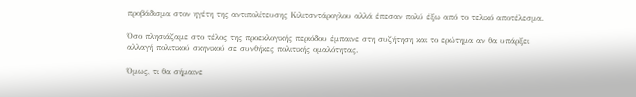προβάδισμα στον ηγέτη της αντιπολίτευσης Κιλιτσντάρογλου αλλά έπεσαν πολύ έξω από το τελικό αποτέλεσμα.

Όσο πλησιάζαμε στο τέλος της προεκλογικής περιόδου έμπαινε στη συζήτηση και το ερώτημα αν θα υπάρξει αλλαγή πολιτικού σκηνικού σε συνθήκες πολιτικής ομαλότητας.

Όμως, τι θα σήμαινε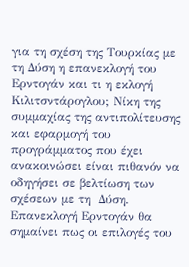για τη σχέση της Τουρκίας με τη Δύση η επανεκλογή του  Ερντογάν και τι η εκλογή Κιλιτσντάρογλου; Νίκη της συμμαχίας της αντιπολίτευσης και εφαρμογή του προγράμματος που έχει ανακοινώσει είναι πιθανόν να οδηγήσει σε βελτίωση των σχέσεων με τη  Δύση. Επανεκλογή Ερντογάν θα σημαίνει πως οι επιλογές του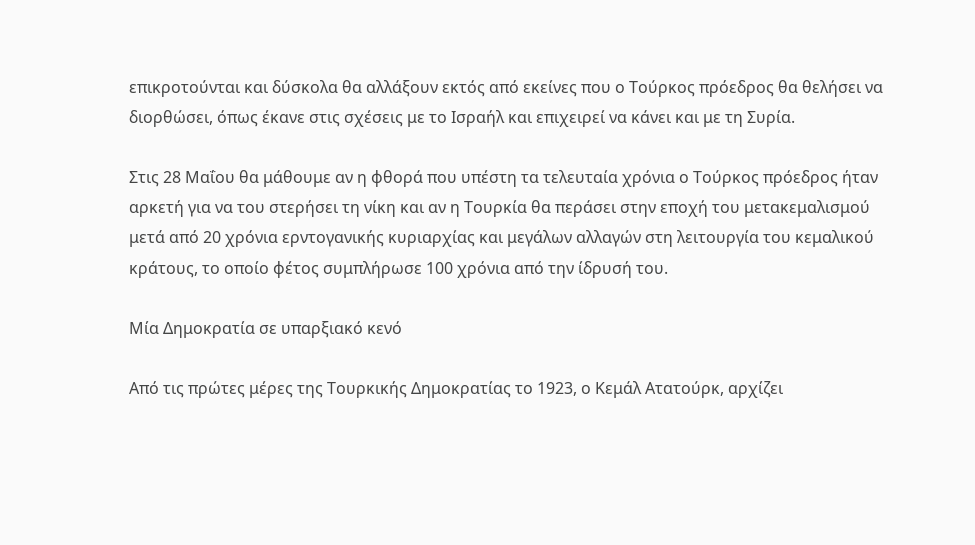επικροτούνται και δύσκολα θα αλλάξουν εκτός από εκείνες που ο Τούρκος πρόεδρος θα θελήσει να διορθώσει, όπως έκανε στις σχέσεις με το Ισραήλ και επιχειρεί να κάνει και με τη Συρία.

Στις 28 Μαΐου θα μάθουμε αν η φθορά που υπέστη τα τελευταία χρόνια ο Τούρκος πρόεδρος ήταν αρκετή για να του στερήσει τη νίκη και αν η Τουρκία θα περάσει στην εποχή του μετακεμαλισμού μετά από 20 χρόνια ερντογανικής κυριαρχίας και μεγάλων αλλαγών στη λειτουργία του κεμαλικού κράτους, το οποίο φέτος συμπλήρωσε 100 χρόνια από την ίδρυσή του.

Μία Δημοκρατία σε υπαρξιακό κενό

Από τις πρώτες μέρες της Τουρκικής Δημοκρατίας το 1923, ο Κεμάλ Ατατούρκ, αρχίζει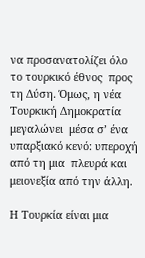να προσανατολίζει όλο το τουρκικό έθνος  προς τη Δύση. Όμως, η νέα Τουρκική Δημοκρατία μεγαλώνει  μέσα σ’ ένα υπαρξιακό κενό: υπεροχή από τη μια  πλευρά και μειονεξία από την άλλη.

Η Τουρκία είναι μια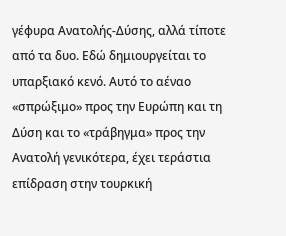γέφυρα Ανατολής-Δύσης, αλλά τίποτε από τα δυο. Εδώ δημιουργείται το υπαρξιακό κενό. Αυτό το αέναο «σπρώξιμο» προς την Ευρώπη και τη Δύση και το «τράβηγμα» προς την Ανατολή γενικότερα, έχει τεράστια επίδραση στην τουρκική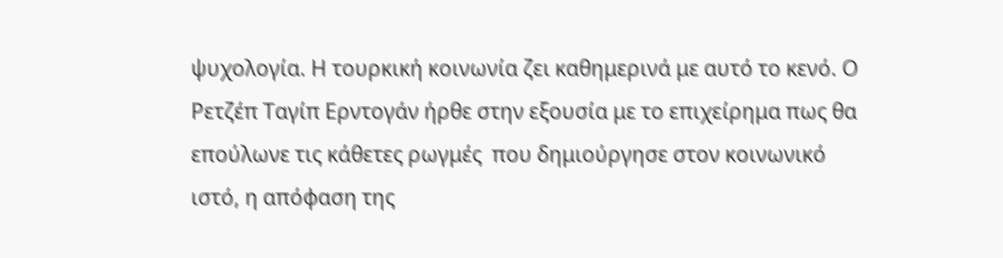ψυχολογία. Η τουρκική κοινωνία ζει καθημερινά με αυτό το κενό. Ο Ρετζέπ Ταγίπ Ερντογάν ήρθε στην εξουσία με το επιχείρημα πως θα επούλωνε τις κάθετες ρωγμές  που δημιούργησε στον κοινωνικό ιστό, η απόφαση της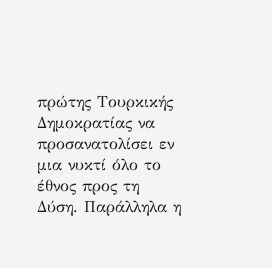πρώτης Τουρκικής Δημοκρατίας να προσανατολίσει εν μια νυκτί όλο το έθνος προς τη Δύση. Παράλληλα η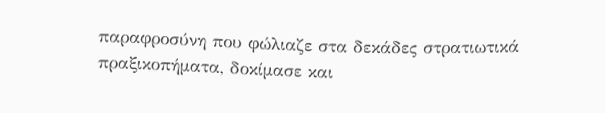παραφροσύνη που φώλιαζε στα δεκάδες στρατιωτικά πραξικοπήματα, δοκίμασε και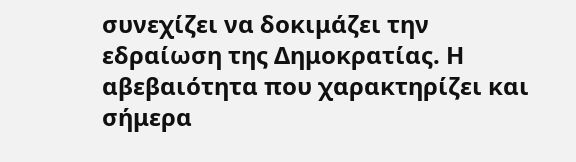συνεχίζει να δοκιμάζει την εδραίωση της Δημοκρατίας. Η αβεβαιότητα που χαρακτηρίζει και σήμερα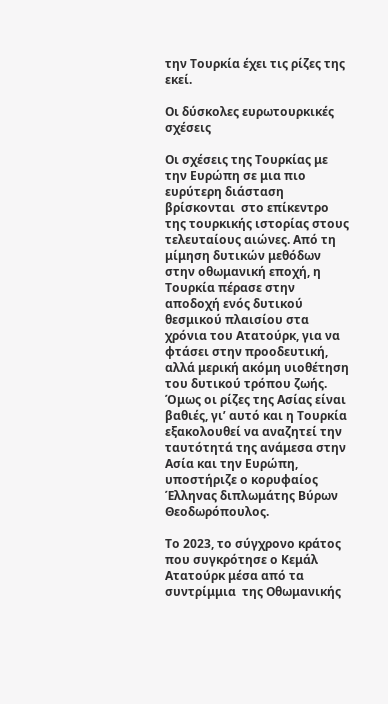την Τουρκία έχει τις ρίζες της εκεί.

Οι δύσκολες ευρωτουρκικές σχέσεις

Οι σχέσεις της Τουρκίας με την Ευρώπη σε μια πιο ευρύτερη διάσταση βρίσκονται  στο επίκεντρο της τουρκικής ιστορίας στους τελευταίους αιώνες. Από τη μίμηση δυτικών μεθόδων στην οθωμανική εποχή, η Τουρκία πέρασε στην αποδοχή ενός δυτικού θεσμικού πλαισίου στα χρόνια του Ατατούρκ, για να φτάσει στην προοδευτική, αλλά μερική ακόμη υιοθέτηση του δυτικού τρόπου ζωής. Όμως οι ρίζες της Ασίας είναι βαθιές, γι’ αυτό και η Τουρκία εξακολουθεί να αναζητεί την ταυτότητά της ανάμεσα στην Ασία και την Ευρώπη, υποστήριζε ο κορυφαίος Έλληνας διπλωμάτης Βύρων Θεοδωρόπουλος.

Το 2023, το σύγχρονο κράτος που συγκρότησε ο Κεμάλ Ατατούρκ μέσα από τα συντρίμμια  της Οθωμανικής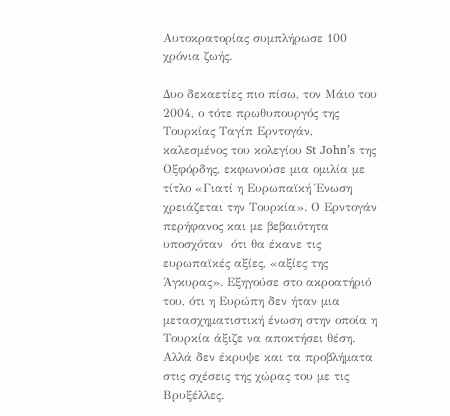Αυτοκρατορίας συμπλήρωσε 100 χρόνια ζωής.

Δυο δεκαετίες πιο πίσω, τον Μάιο του 2004, ο τότε πρωθυπουργός της Τουρκίας Ταγίπ Ερντογάν, καλεσμένος του κολεγίου St John’s της Οξφόρδης, εκφωνούσε μια ομιλία με τίτλο «Γιατί η Ευρωπαϊκή Ένωση χρειάζεται την Τουρκία». Ο Ερντογάν περήφανος και με βεβαιότητα υποσχόταν  ότι θα έκανε τις ευρωπαϊκές αξίες, «αξίες της Άγκυρας». Εξηγούσε στο ακροατήριό  του, ότι η Ευρώπη δεν ήταν μια μετασχηματιστική ένωση στην οποία η Τουρκία άξιζε να αποκτήσει θέση. Αλλά δεν έκρυψε και τα προβλήματα στις σχέσεις της χώρας του με τις Βρυξέλλες.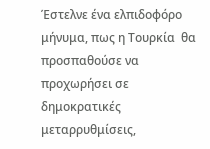Έστελνε ένα ελπιδοφόρο μήνυμα, πως η Τουρκία  θα προσπαθούσε να προχωρήσει σε δημοκρατικές μεταρρυθμίσεις,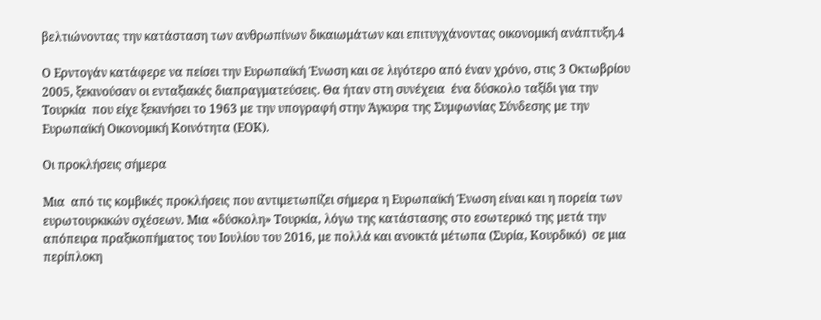βελτιώνοντας την κατάσταση των ανθρωπίνων δικαιωμάτων και επιτυγχάνοντας οικονομική ανάπτυξη.4

Ο Ερντογάν κατάφερε να πείσει την Ευρωπαϊκή Ένωση και σε λιγότερο από έναν χρόνο, στις 3 Οκτωβρίου 2005, ξεκινούσαν οι ενταξιακές διαπραγματεύσεις. Θα ήταν στη συνέχεια  ένα δύσκολο ταξίδι για την Τουρκία  που είχε ξεκινήσει το 1963 με την υπογραφή στην Άγκυρα της Συμφωνίας Σύνδεσης με την Ευρωπαϊκή Οικονομική Κοινότητα (ΕΟΚ).

Οι προκλήσεις σήμερα

Μια  από τις κομβικές προκλήσεις που αντιμετωπίζει σήμερα η Ευρωπαϊκή Ένωση είναι και η πορεία των ευρωτουρκικών σχέσεων. Μια «δύσκολη» Τουρκία, λόγω της κατάστασης στο εσωτερικό της μετά την απόπειρα πραξικοπήματος του Ιουλίου του 2016, με πολλά και ανοικτά μέτωπα (Συρία, Κουρδικό)  σε μια περίπλοκη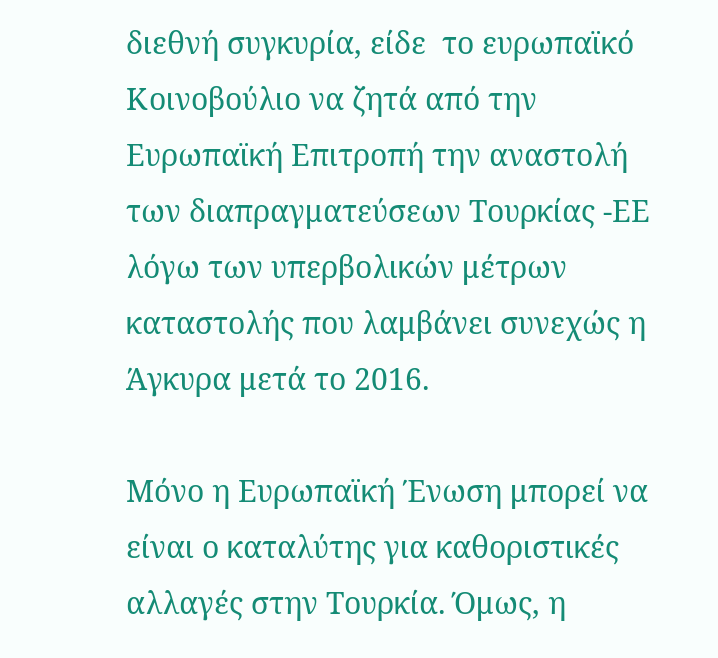διεθνή συγκυρία, είδε  το ευρωπαϊκό Κοινοβούλιο να ζητά από την Ευρωπαϊκή Επιτροπή την αναστολή των διαπραγματεύσεων Τουρκίας -ΕΕ λόγω των υπερβολικών μέτρων καταστολής που λαμβάνει συνεχώς η Άγκυρα μετά το 2016.

Μόνο η Ευρωπαϊκή Ένωση μπορεί να είναι ο καταλύτης για καθοριστικές αλλαγές στην Τουρκία. Όμως, η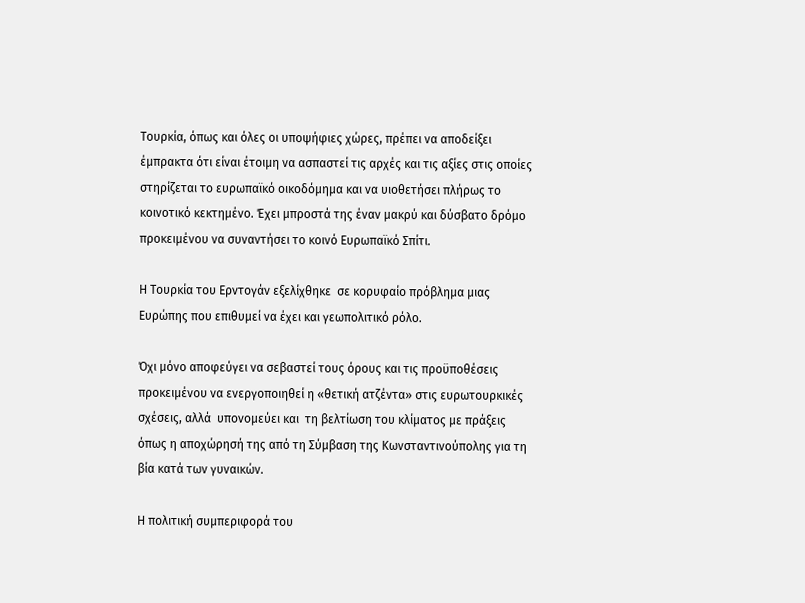Τουρκία, όπως και όλες οι υποψήφιες χώρες, πρέπει να αποδείξει έμπρακτα ότι είναι έτοιμη να ασπαστεί τις αρχές και τις αξίες στις οποίες στηρίζεται το ευρωπαϊκό οικοδόμημα και να υιοθετήσει πλήρως το κοινοτικό κεκτημένο. Έχει μπροστά της έναν μακρύ και δύσβατο δρόμο προκειμένου να συναντήσει το κοινό Ευρωπαϊκό Σπίτι.

Η Τουρκία του Ερντογάν εξελίχθηκε  σε κορυφαίο πρόβλημα μιας Ευρώπης που επιθυμεί να έχει και γεωπολιτικό ρόλο.

Όχι μόνο αποφεύγει να σεβαστεί τους όρους και τις προϋποθέσεις προκειμένου να ενεργοποιηθεί η «θετική ατζέντα» στις ευρωτουρκικές σχέσεις, αλλά  υπονομεύει και  τη βελτίωση του κλίματος με πράξεις όπως η αποχώρησή της από τη Σύμβαση της Κωνσταντινούπολης για τη βία κατά των γυναικών.

Η πολιτική συμπεριφορά του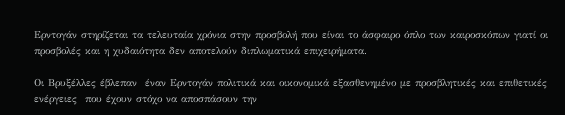Ερντογάν στηρίζεται τα τελευταία χρόνια στην προσβολή που είναι το άσφαιρο όπλο των καιροσκόπων γιατί οι προσβολές και η χυδαιότητα δεν αποτελούν διπλωματικά επιχειρήματα.

Οι Βρυξέλλες έβλεπαν  έναν Ερντογάν πολιτικά και οικονομικά εξασθενημένο με προσβλητικές και επιθετικές ενέργειες  που έχουν στόχο να αποσπάσουν την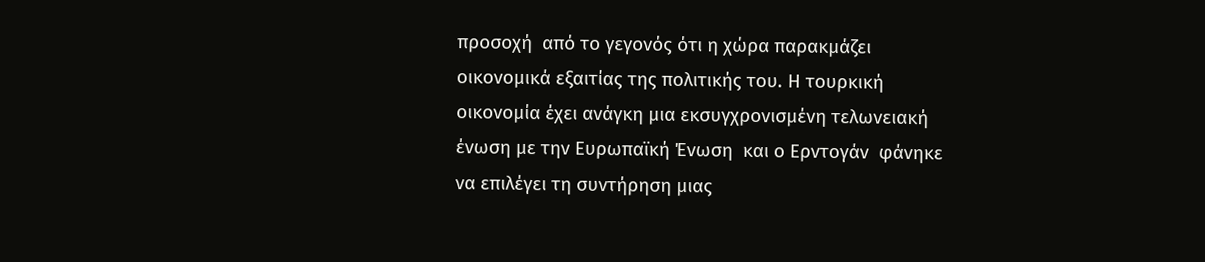προσοχή  από το γεγονός ότι η χώρα παρακμάζει  οικονομικά εξαιτίας της πολιτικής του. Η τουρκική οικονομία έχει ανάγκη μια εκσυγχρονισμένη τελωνειακή ένωση με την Ευρωπαϊκή Ένωση  και ο Ερντογάν  φάνηκε να επιλέγει τη συντήρηση μιας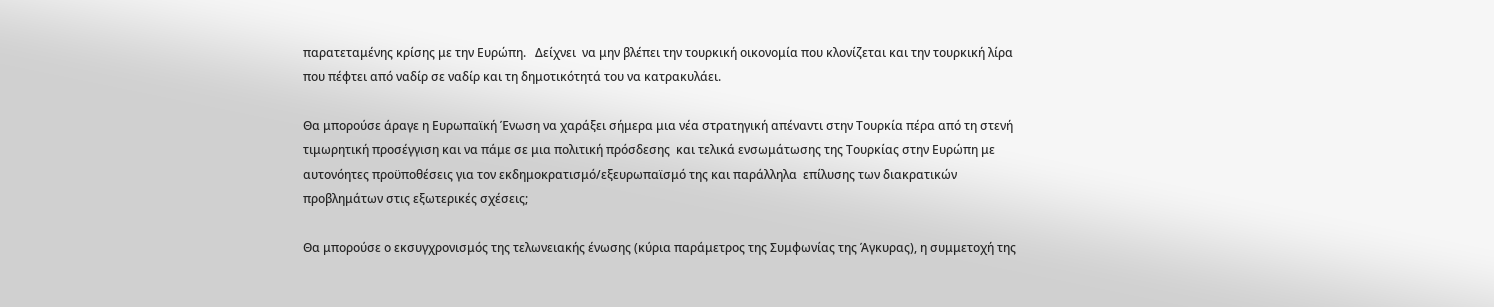παρατεταμένης κρίσης με την Ευρώπη.   Δείχνει  να μην βλέπει την τουρκική οικονομία που κλονίζεται και την τουρκική λίρα που πέφτει από ναδίρ σε ναδίρ και τη δημοτικότητά του να κατρακυλάει.

Θα μπορούσε άραγε η Ευρωπαϊκή Ένωση να χαράξει σήμερα μια νέα στρατηγική απέναντι στην Τουρκία πέρα από τη στενή τιμωρητική προσέγγιση και να πάμε σε μια πολιτική πρόσδεσης  και τελικά ενσωμάτωσης της Τουρκίας στην Ευρώπη με αυτονόητες προϋποθέσεις για τον εκδημοκρατισμό/εξευρωπαϊσμό της και παράλληλα  επίλυσης των διακρατικών προβλημάτων στις εξωτερικές σχέσεις;

Θα μπορούσε ο εκσυγχρονισμός της τελωνειακής ένωσης (κύρια παράμετρος της Συμφωνίας της Άγκυρας), η συμμετοχή της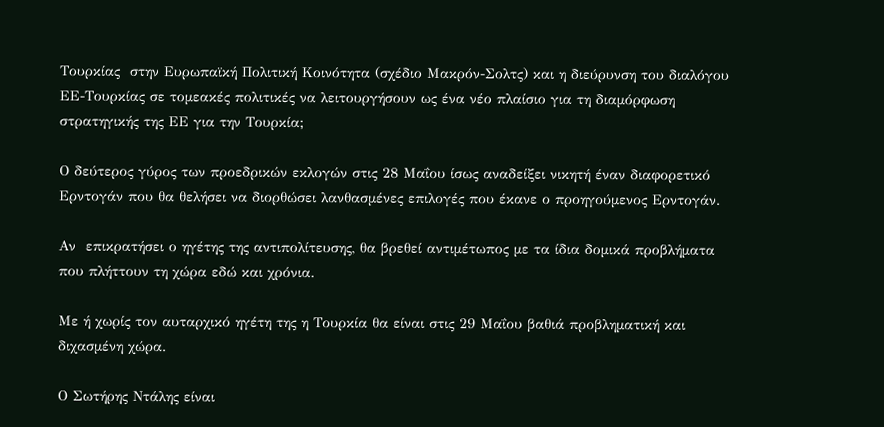Τουρκίας  στην Ευρωπαϊκή Πολιτική Κοινότητα (σχέδιο Μακρόν-Σολτς) και η διεύρυνση του διαλόγου ΕΕ-Τουρκίας σε τομεακές πολιτικές να λειτουργήσουν ως ένα νέο πλαίσιο για τη διαμόρφωση στρατηγικής της ΕΕ για την Τουρκία;

Ο δεύτερος γύρος των προεδρικών εκλογών στις 28 Μαΐου ίσως αναδείξει νικητή έναν διαφορετικό Ερντογάν που θα θελήσει να διορθώσει λανθασμένες επιλογές που έκανε ο προηγούμενος Ερντογάν.

Αν  επικρατήσει ο ηγέτης της αντιπολίτευσης, θα βρεθεί αντιμέτωπος με τα ίδια δομικά προβλήματα που πλήττουν τη χώρα εδώ και χρόνια.

Με ή χωρίς τον αυταρχικό ηγέτη της η Τουρκία θα είναι στις 29 Μαΐου βαθιά προβληματική και διχασμένη χώρα.

Ο Σωτήρης Ντάλης είναι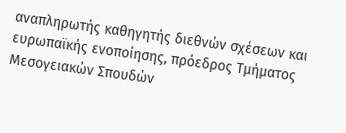αναπληρωτής καθηγητής διεθνών σχέσεων και ευρωπαϊκής ενοποίησης, πρόεδρος Τμήματος Μεσογειακών Σπουδών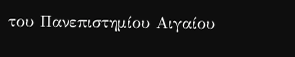του Πανεπιστημίου Αιγαίου